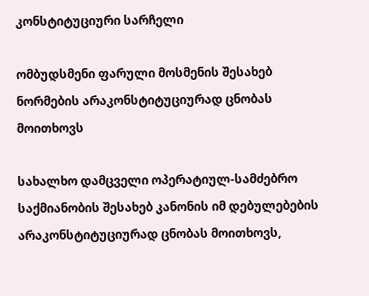კონსტიტუციური სარჩელი

ომბუდსმენი ფარული მოსმენის შესახებ ნორმების არაკონსტიტუციურად ცნობას მოითხოვს

სახალხო დამცველი ოპერატიულ-სამძებრო საქმიანობის შესახებ კანონის იმ დებულებების არაკონსტიტუციურად ცნობას მოითხოვს,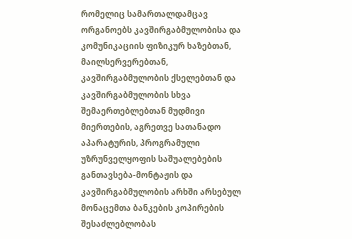რომელიც სამართალდამცავ ორგანოებს კავშირგაბმულობისა და კომუნიკაციის ფიზიკურ ხაზებთან, მაილსერვერებთან, კავშირგაბმულობის ქსელებთან და კავშირგაბმულობის სხვა შემაერთებლებთან მუდმივი მიერთების, აგრეთვე სათანადო აპარატურის, პროგრამული უზრუნველყოფის საშუალებების განთავსება-მონტაჟის და კავშირგაბმულობის არხში არსებულ მონაცემთა ბანკების კოპირების შესაძლებლობას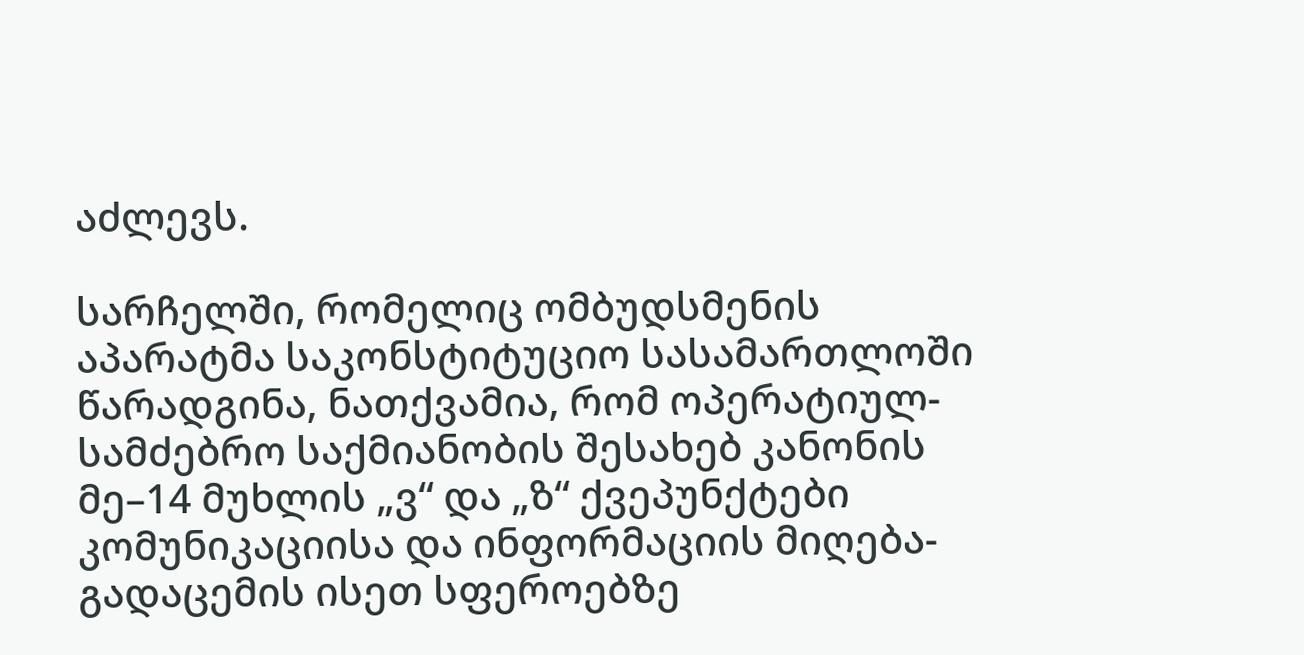აძლევს.

სარჩელში, რომელიც ომბუდსმენის აპარატმა საკონსტიტუციო სასამართლოში წარადგინა, ნათქვამია, რომ ოპერატიულ-სამძებრო საქმიანობის შესახებ კანონის მე–14 მუხლის „ვ“ და „ზ“ ქვეპუნქტები კომუნიკაციისა და ინფორმაციის მიღება-გადაცემის ისეთ სფეროებზე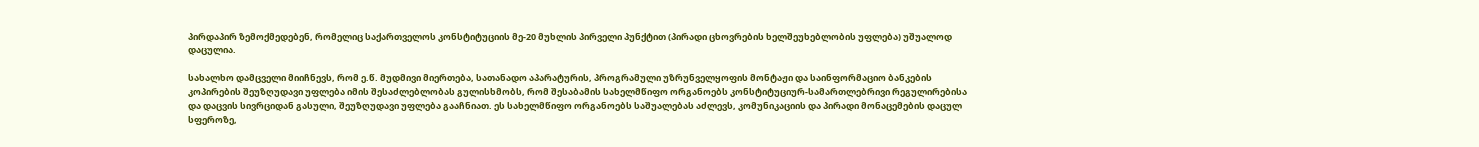პირდაპირ ზემოქმედებენ, რომელიც საქართველოს კონსტიტუციის მე-20 მუხლის პირველი პუნქტით (პირადი ცხოვრების ხელშეუხებლობის უფლება) უშუალოდ დაცულია.

სახალხო დამცველი მიიჩნევს, რომ ე.წ. მუდმივი მიერთება, სათანადო აპარატურის, პროგრამული უზრუნველყოფის მონტაჟი და საინფორმაციო ბანკების კოპირების შეუზღუდავი უფლება იმის შესაძლებლობას გულისხმობს, რომ შესაბამის სახელმწიფო ორგანოებს კონსტიტუციურ-სამართლებრივი რეგულირებისა და დაცვის სივრციდან გასული, შეუზღუდავი უფლება გააჩნიათ. ეს სახელმწიფო ორგანოებს საშუალებას აძლევს, კომუნიკაციის და პირადი მონაცემების დაცულ სფეროზე,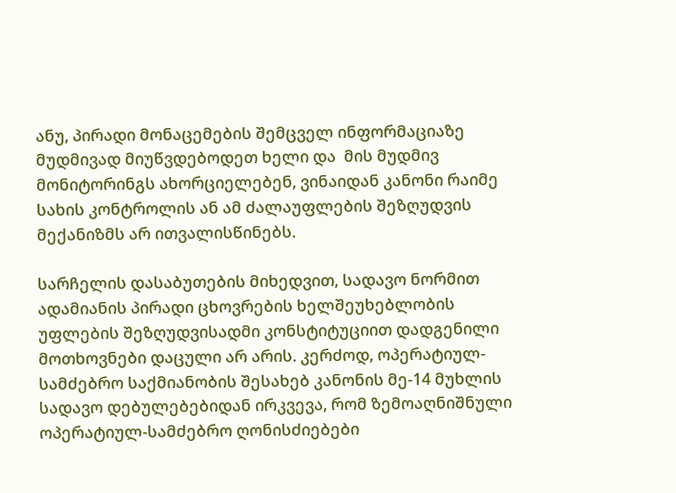ანუ, პირადი მონაცემების შემცველ ინფორმაციაზე მუდმივად მიუწვდებოდეთ ხელი და  მის მუდმივ მონიტორინგს ახორციელებენ, ვინაიდან კანონი რაიმე სახის კონტროლის ან ამ ძალაუფლების შეზღუდვის მექანიზმს არ ითვალისწინებს.

სარჩელის დასაბუთების მიხედვით, სადავო ნორმით ადამიანის პირადი ცხოვრების ხელშეუხებლობის უფლების შეზღუდვისადმი კონსტიტუციით დადგენილი მოთხოვნები დაცული არ არის. კერძოდ, ოპერატიულ-სამძებრო საქმიანობის შესახებ კანონის მე-14 მუხლის სადავო დებულებებიდან ირკვევა, რომ ზემოაღნიშნული ოპერატიულ-სამძებრო ღონისძიებები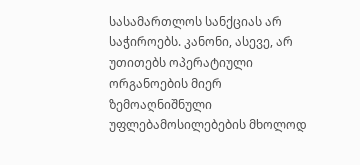სასამართლოს სანქციას არ საჭიროებს. კანონი, ასევე, არ უთითებს ოპერატიული ორგანოების მიერ ზემოაღნიშნული უფლებამოსილებების მხოლოდ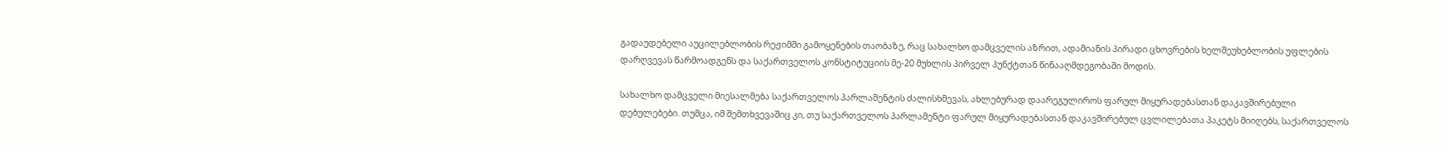გადაუდებელი აუცილებლობის რეჟიმში გამოყენების თაობაზე, რაც სახალხო დამცველის აზრით, ადამიანის პირადი ცხოვრების ხელშეუხებლობის უფლების დარღვევას წარმოადგენს და საქართველოს კონსტიტუციის მე-20 მუხლის პირველ პუნქტთან წინააღმდეგობაში მოდის.

სახალხო დამცველი მიესალმება საქართველოს პარლამენტის ძალისხმევას, ახლებურად დაარეგულიროს ფარულ მიყურადებასთან დაკავშირებული დებულებები. თუმცა, იმ შემთხვევაშიც კი, თუ საქართველოს პარლამენტი ფარულ მიყურადებასთან დაკავშირებულ ცვლილებათა პაკეტს მიიღებს, საქართველოს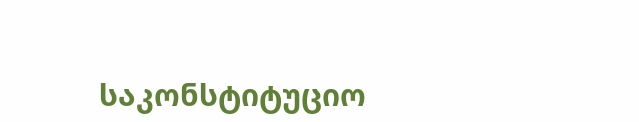საკონსტიტუციო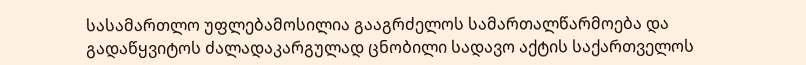სასამართლო უფლებამოსილია გააგრძელოს სამართალწარმოება და გადაწყვიტოს ძალადაკარგულად ცნობილი სადავო აქტის საქართველოს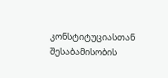კონსტიტუციასთან შესაბამისობის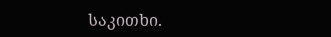საკითხი.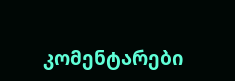კომენტარები